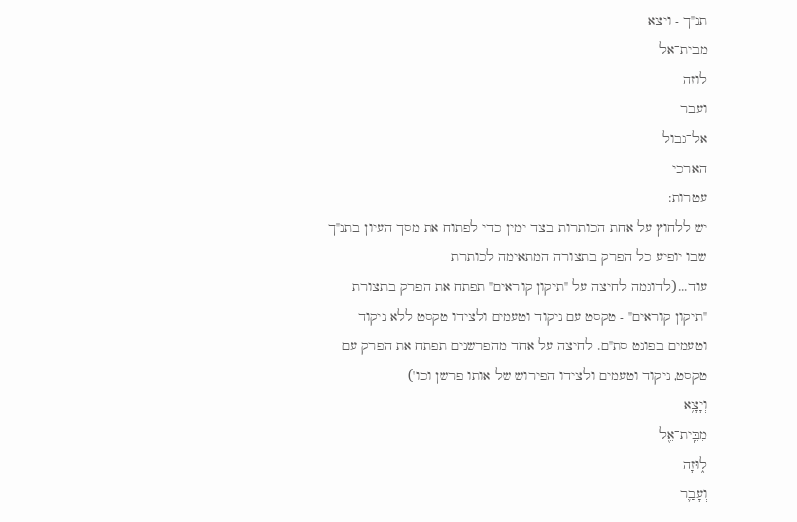תנ"ך - ויצא
מבית־אל
לוזה
ועבר
אל־גבול
הארכי
עטרות:
יש ללחוץ על אחת הכותרות בצד ימין כדי לפתוח את מסך העיון בתנ"ך שבו יופיע כל הפרק בתצורה המתאימה לכותרת
עוד...(לדוגמה לחיצה על "תיקון קוראים" תפתח את הפרק בתצורת "תיקון קוראים" - טקסט עם ניקוד וטעמים ולצידו טקסט ללא ניקוד וטעמים בפונט סת"ם. לחיצה על אחד מהפרשנים תפתח את הפרק עם טקסט, ניקוד וטעמים ולצידו הפירוש של אותו פרשן וכו')
וְיָצָ֥א
מִבֵּֽית־אֵ֖ל
ל֑וּזָה
וְעָבַ֛ר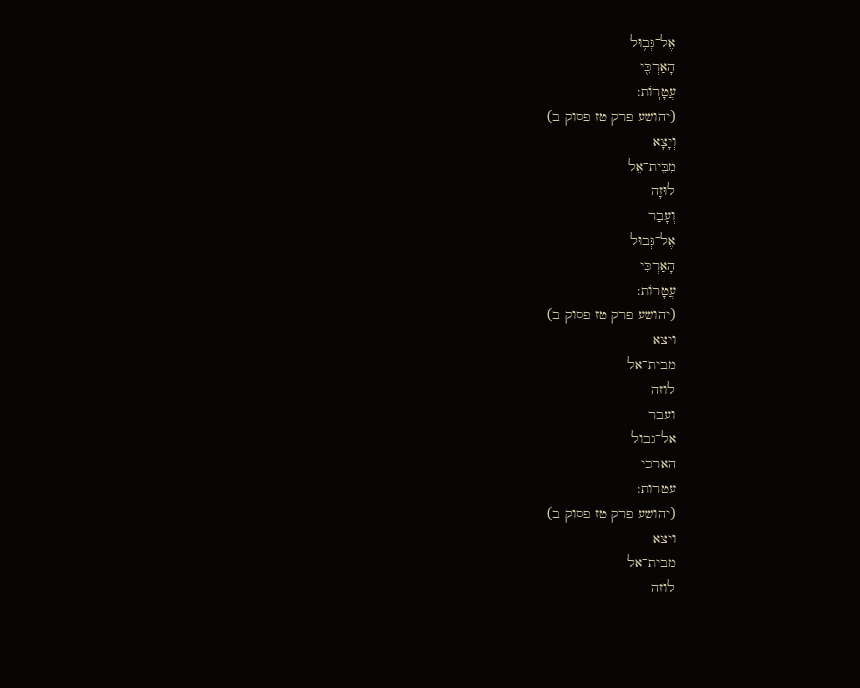אֶל־גְּב֥וּל
הָאַרְכִּ֖י
עֲטָרֽוֹת:
(יהושע פרק טז פסוק ב)
וְיָצָא
מִבֵּית־אֵל
לוּזָה
וְעָבַר
אֶל־גְּבוּל
הָאַרְכִּי
עֲטָרוֹת:
(יהושע פרק טז פסוק ב)
ויצא
מבית־אל
לוזה
ועבר
אל־גבול
הארכי
עטרות:
(יהושע פרק טז פסוק ב)
ויצא
מבית־אל
לוזה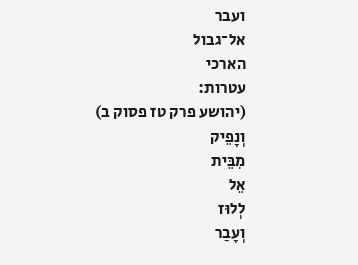ועבר
אל־גבול
הארכי
עטרות:
(יהושע פרק טז פסוק ב)
וְנָפֵיק
מִבֵּית
אֵל
לְלוּז
וְעָבַר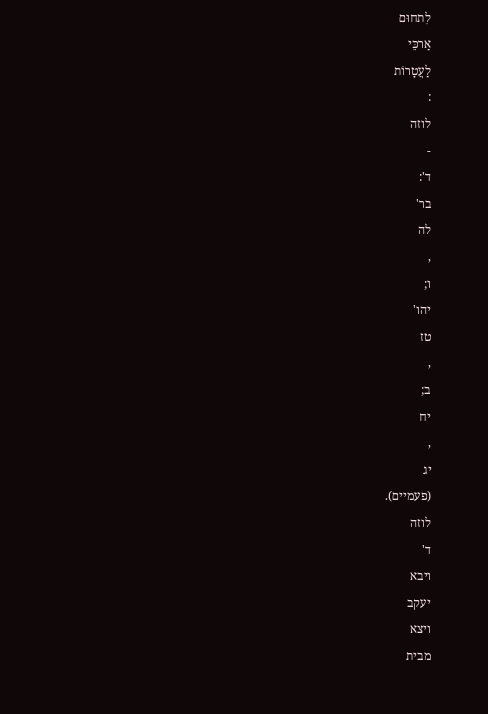לִתחוּם
אַרכֵּי
לַעֲטָרוֹת
:
לוזה
-
ד':
בר'
לה
,
ו;
יהו'
טז
,
ב;
יח
,
יג
(פעמיים).
לוזה
ד'
ויבא
יעקב
ויצא
מבית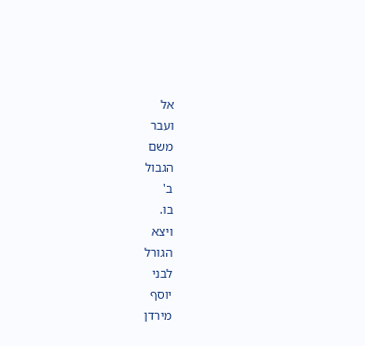אל
ועבר
משם
הגבול
ב'
בו.
ויצא
הגורל
לבני
יוסף
מירדן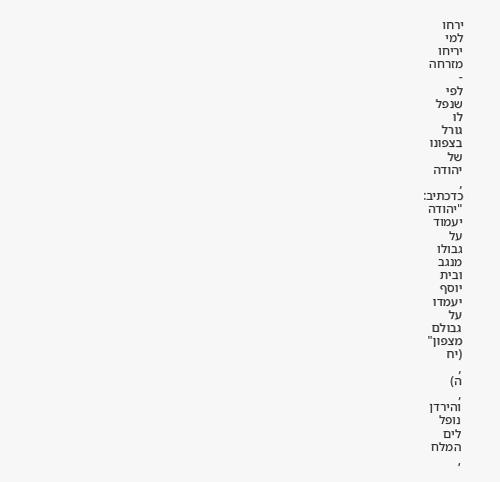ירחו
למי
יריחו
מזרחה
-
לפי
שנפל
לו
גורל
בצפונו
של
יהודה
,
כדכתיב:
"יהודה
יעמוד
על
גבולו
מנגב
ובית
יוסף
יעמדו
על
גבולם
מצפון"
(יח
,
ה)
,
והירדן
נופל
לים
המלח
,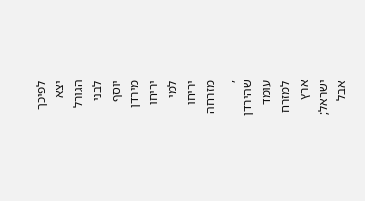לפיכך
יצא
הגורל
לבני
יוסף
מירדן
יריחו
למי
יריחו
מזרחה
,
שהירדן
עומד
למזרח
ארץ
ישראל;
אבל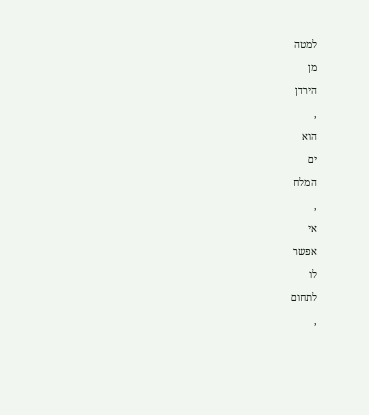למטה
מן
הירדן
,
הוא
ים
המלח
,
אי
אפשר
לו
לתחום
,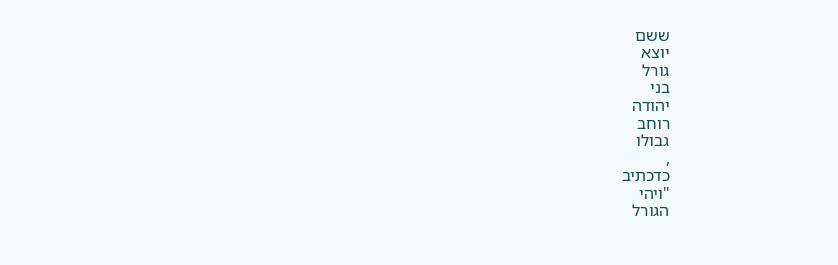ששם
יוצא
גורל
בני
יהודה
רוחב
גבולו
,
כדכתיב
"ויהי
הגורל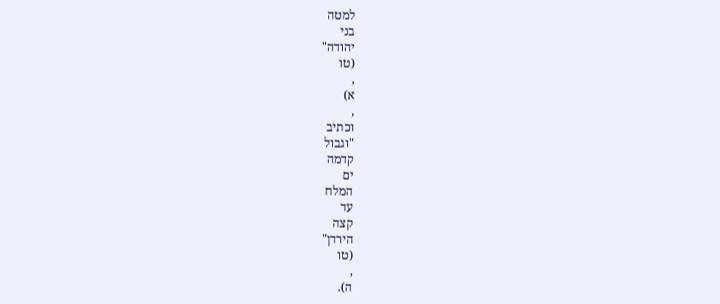למטה
בני
יהודה"
(טו
,
א)
,
וכתיב
"וגבול
קדמה
ים
המלח
עד
קצה
הירדן"
(טו
,
ה).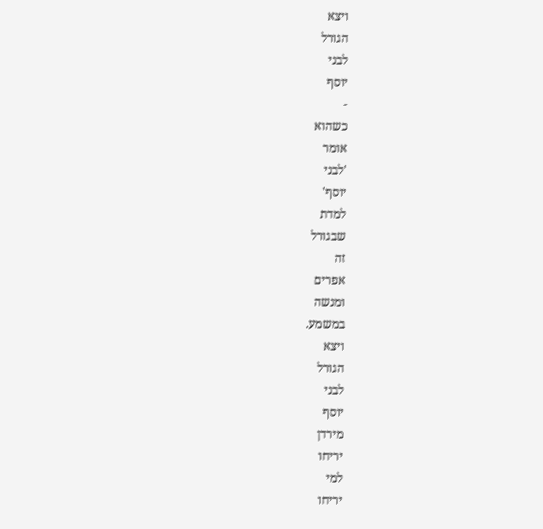ויצא
הגורל
לבני
יוסף
-
כשהוא
אומר
'לבני
יוסף'
למדת
שבגורל
זה
אפרים
ומנשה
במשמע.
ויצא
הגורל
לבני
יוסף
מירדן
יריחו
למי
יריחו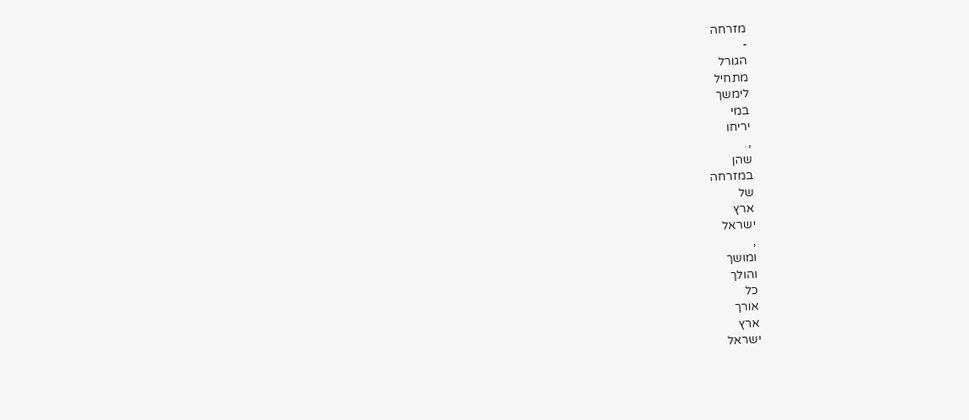מזרחה
-
הגורל
מתחיל
לימשך
במי
יריחו
,
שהן
במזרחה
של
ארץ
ישראל
,
ומושך
והולך
כל
אורך
ארץ
ישראל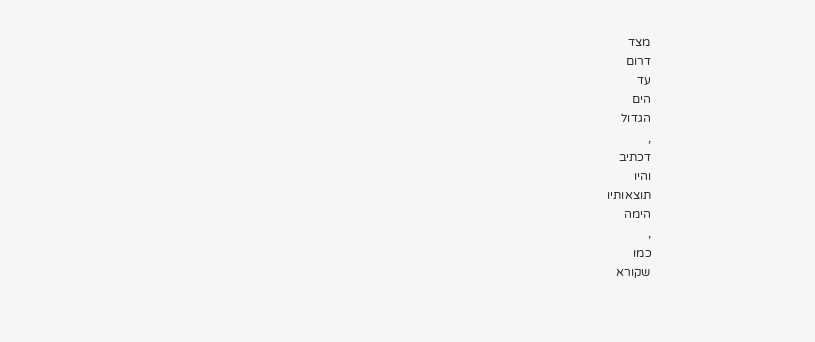מצד
דרום
עד
הים
הגדול
,
דכתיב
והיו
תוצאותיו
הימה
,
כמו
שקורא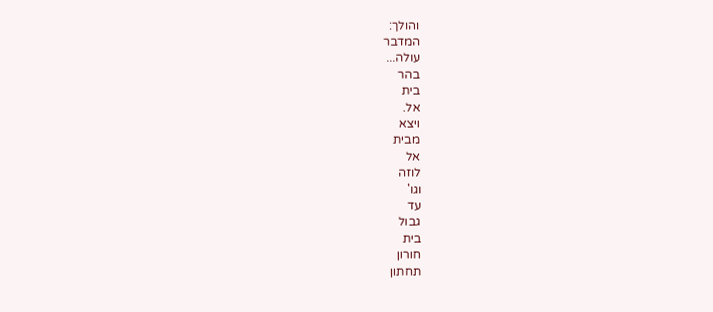והולך:
המדבר
עולה...
בהר
בית
אל.
ויצא
מבית
אל
לוזה
וגו'
עד
גבול
בית
חורון
תחתון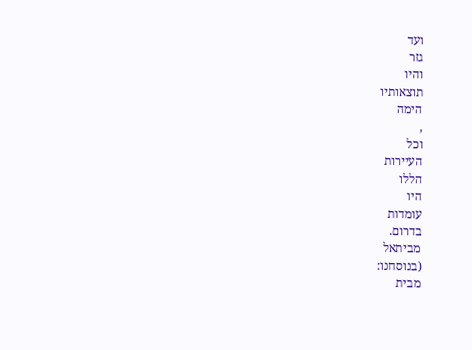ועד
גזר
והיו
תוצאותיו
הימה
,
וכל
העיירות
הללו
היו
עומדות
בדרום.
מביתאל
(בנוסחנו:
מבית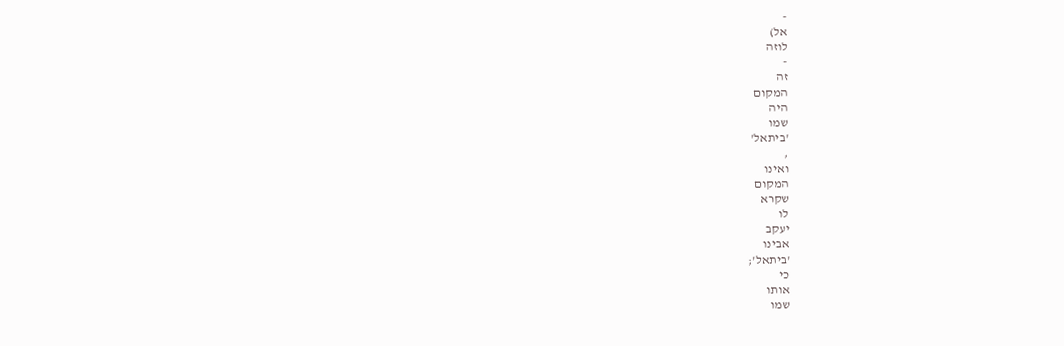-
אל)
לוזה
-
זה
המקום
היה
שמו
'ביתאל'
,
ואינו
המקום
שקרא
לו
יעקב
אבינו
'ביתאל';
כי
אותו
שמו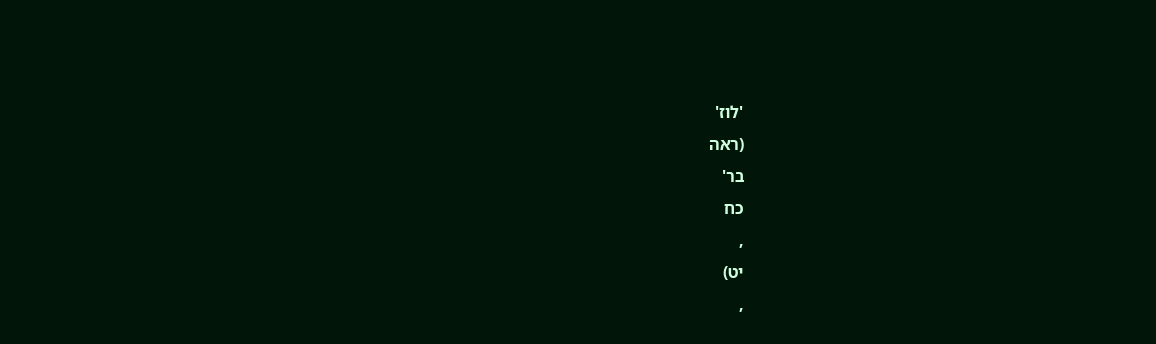'לוז'
(ראה
בר'
כח
,
יט)
,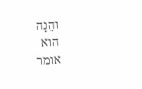והֵנָה
הוא
אומר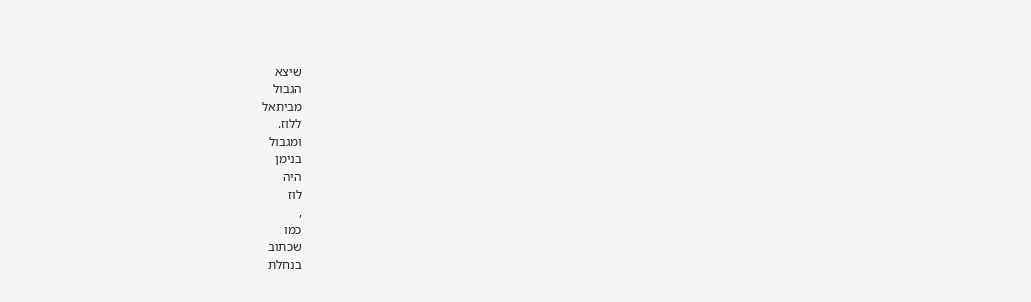שיצא
הגבול
מביתאל
ללוז.
ומגבול
בנימן
היה
לוז
,
כמו
שכתוב
בנחלת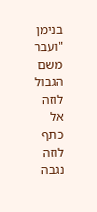בנימן
"ועבר
משם
הגבול
לוזה
אל
כתף
לוזה
נגבה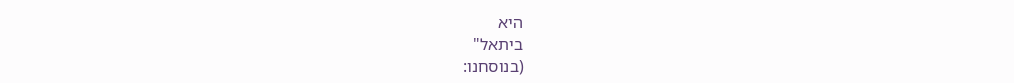היא
ביתאל"
(בנוסחנו: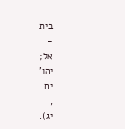בית
-
אל;
יהו'
יח
,
יג).